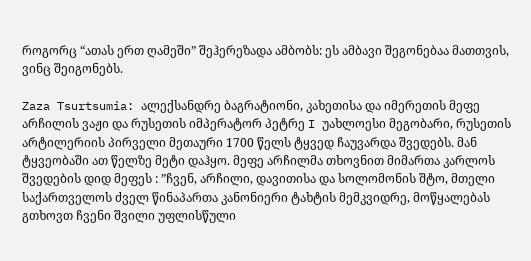როგორც “ათას ერთ ღამეში” შეჰერეზადა ამბობს: ეს ამბავი შეგონებაა მათთვის, ვინც შეიგონებს.

Zaza Tsurtsumia: ალექსანდრე ბაგრატიონი, კახეთისა და იმერეთის მეფე არჩილის ვაჟი და რუსეთის იმპერატორ პეტრე I უახლოესი მეგობარი, რუსეთის არტილერიის პირველი მეთაური 1700 წელს ტყვედ ჩაუვარდა შვედებს. მან ტყვეობაში ათ წელზე მეტი დაჰყო. მეფე არჩილმა თხოვნით მიმართა კარლოს შვედების დიდ მეფეს : ”ჩვენ, არჩილი, დავითისა და სოლომონის შტო, მთელი საქართველოს ძველ წინაპართა კანონიერი ტახტის მემკვიდრე, მოწყალებას გთხოვთ ჩვენი შვილი უფლისწული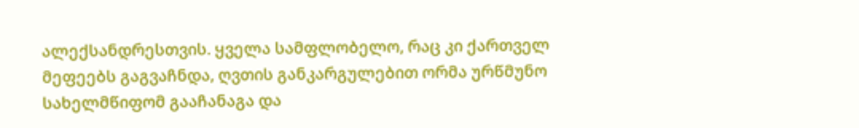ალექსანდრესთვის. ყველა სამფლობელო, რაც კი ქართველ მეფეებს გაგვაჩნდა, ღვთის განკარგულებით ორმა ურწმუნო სახელმწიფომ გააჩანაგა და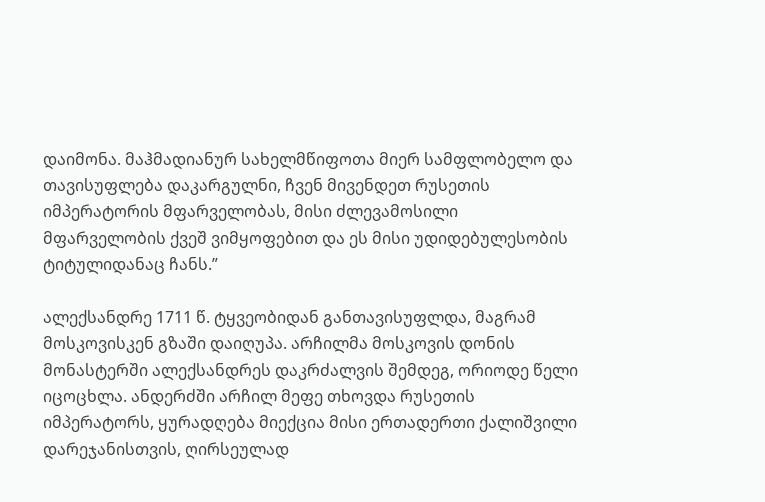დაიმონა. მაჰმადიანურ სახელმწიფოთა მიერ სამფლობელო და თავისუფლება დაკარგულნი, ჩვენ მივენდეთ რუსეთის იმპერატორის მფარველობას, მისი ძლევამოსილი მფარველობის ქვეშ ვიმყოფებით და ეს მისი უდიდებულესობის ტიტულიდანაც ჩანს.”

ალექსანდრე 1711 წ. ტყვეობიდან განთავისუფლდა, მაგრამ მოსკოვისკენ გზაში დაიღუპა. არჩილმა მოსკოვის დონის მონასტერში ალექსანდრეს დაკრძალვის შემდეგ, ორიოდე წელი იცოცხლა. ანდერძში არჩილ მეფე თხოვდა რუსეთის იმპერატორს, ყურადღება მიექცია მისი ერთადერთი ქალიშვილი დარეჯანისთვის, ღირსეულად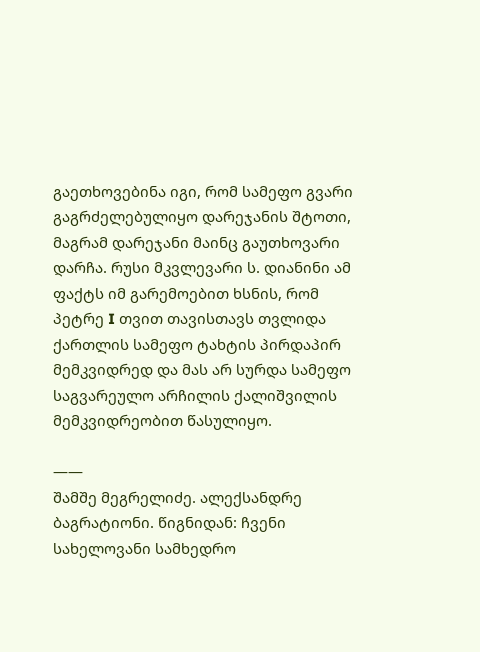გაეთხოვებინა იგი, რომ სამეფო გვარი გაგრძელებულიყო დარეჯანის შტოთი, მაგრამ დარეჯანი მაინც გაუთხოვარი დარჩა. რუსი მკვლევარი ს. დიანინი ამ ფაქტს იმ გარემოებით ხსნის, რომ პეტრე I თვით თავისთავს თვლიდა ქართლის სამეფო ტახტის პირდაპირ მემკვიდრედ და მას არ სურდა სამეფო საგვარეულო არჩილის ქალიშვილის მემკვიდრეობით წასულიყო.

——
შამშე მეგრელიძე. ალექსანდრე ბაგრატიონი. წიგნიდან: ჩვენი სახელოვანი სამხედრო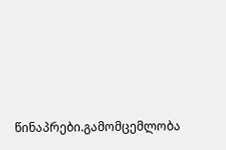წინაპრები.გამომცემლობა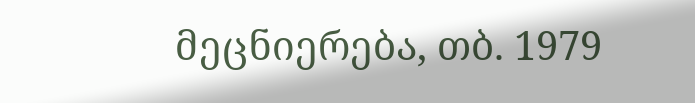მეცნიერება, თბ. 1979